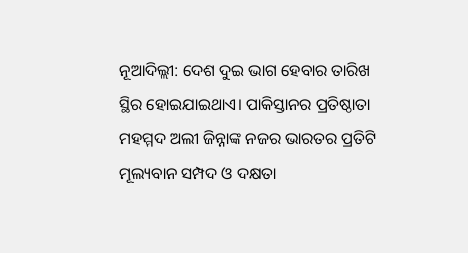ନୂଆଦିଲ୍ଲୀ: ଦେଶ ଦୁଇ ଭାଗ ହେବାର ତାରିଖ ସ୍ଥିର ହୋଇଯାଇଥାଏ। ପାକିସ୍ତାନର ପ୍ରତିଷ୍ଠାତା ମହମ୍ମଦ ଅଲୀ ଜିନ୍ନାଙ୍କ ନଜର ଭାରତର ପ୍ରତିଟି ମୂଲ୍ୟବାନ ସମ୍ପଦ ଓ ଦକ୍ଷତା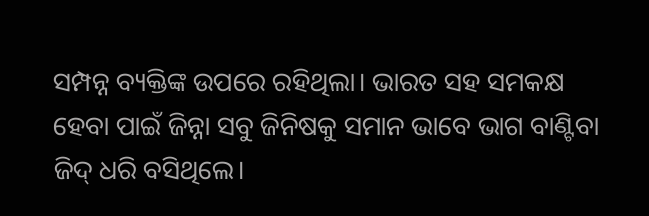ସମ୍ପନ୍ନ ବ୍ୟକ୍ତିଙ୍କ ଉପରେ ରହିଥିଲା। ଭାରତ ସହ ସମକକ୍ଷ ହେବା ପାଇଁ ଜିନ୍ନା ସବୁ ଜିନିଷକୁ ସମାନ ଭାବେ ଭାଗ ବାଣ୍ଟିବା ଜିଦ୍ ଧରି ବସିଥିଲେ।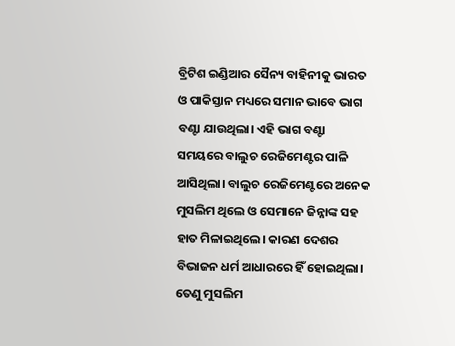ବ୍ରିଟିଶ ଇଣ୍ଡିଆର ସୈନ୍ୟ ବାହିନୀକୁ ଭାରତ ଓ ପାକିସ୍ତାନ ମଧ୍ୟରେ ସମାନ ଭାବେ ଭାଗ ବଣ୍ଟା ଯାଉଥିଲା। ଏହି ଭାଗ ବଣ୍ଟା ସମୟରେ ବାଲୁଚ ରେଜିମେଣ୍ଟର ପାଳି ଆସିଥିଲା। ବାଲୁଚ ରେଜିମେଣ୍ଟରେ ଅନେକ ମୁସଲିମ ଥିଲେ ଓ ସେମାନେ ଜିନ୍ନାଙ୍କ ସହ ହାତ ମିଳାଇଥିଲେ। କାରଣ ଦେଶର ବିଭାଜନ ଧର୍ମ ଆଧାରରେ ହିଁ ହୋଇଥିଲା। ତେଣୁ ମୁସଲିମ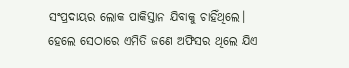ସଂପ୍ରଦାୟର ଲୋକ ପାକିସ୍ତାନ ଯିବାକୁ ଚାହିଁଥିଲେ।
ହେଲେ ସେଠାରେ ଏମିତି ଜଣେ ଅଫିସର ଥିଲେ ଯିଏ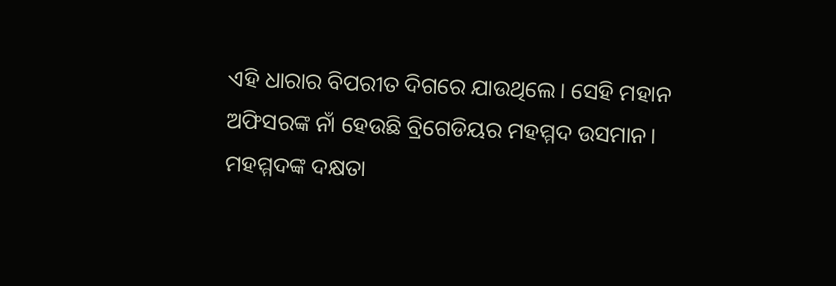ଏହି ଧାରାର ବିପରୀତ ଦିଗରେ ଯାଉଥିଲେ। ସେହି ମହାନ ଅଫିସରଙ୍କ ନାଁ ହେଉଛି ବ୍ରିଗେଡିୟର ମହମ୍ମଦ ଉସମାନ। ମହମ୍ମଦଙ୍କ ଦକ୍ଷତା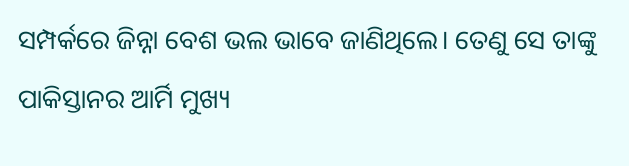ସମ୍ପର୍କରେ ଜିନ୍ନା ବେଶ ଭଲ ଭାବେ ଜାଣିଥିଲେ। ତେଣୁ ସେ ତାଙ୍କୁ ପାକିସ୍ତାନର ଆର୍ମି ମୁଖ୍ୟ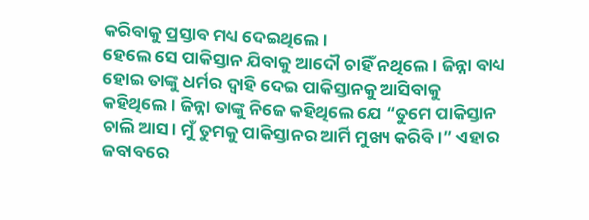କରିବାକୁ ପ୍ରସ୍ତାବ ମଧ୍ୟ ଦେଇଥିଲେ।
ହେଲେ ସେ ପାକିସ୍ତାନ ଯିବାକୁ ଆଦୌ ଚାହିଁ ନଥିଲେ। ଜିନ୍ନା ବାଧ୍ୟ ହୋଇ ତାଙ୍କୁ ଧର୍ମର ଦ୍ୱାହି ଦେଇ ପାକିସ୍ତାନକୁ ଆସିବାକୁ କହିଥିଲେ। ଜିନ୍ନା ତାଙ୍କୁ ନିଜେ କହିଥିଲେ ଯେ “ତୁମେ ପାକିସ୍ତାନ ଚାଲି ଆସ। ମୁଁ ତୁମକୁ ପାକିସ୍ତାନର ଆର୍ମି ମୁଖ୍ୟ କରିବି।” ଏହାର ଜବାବରେ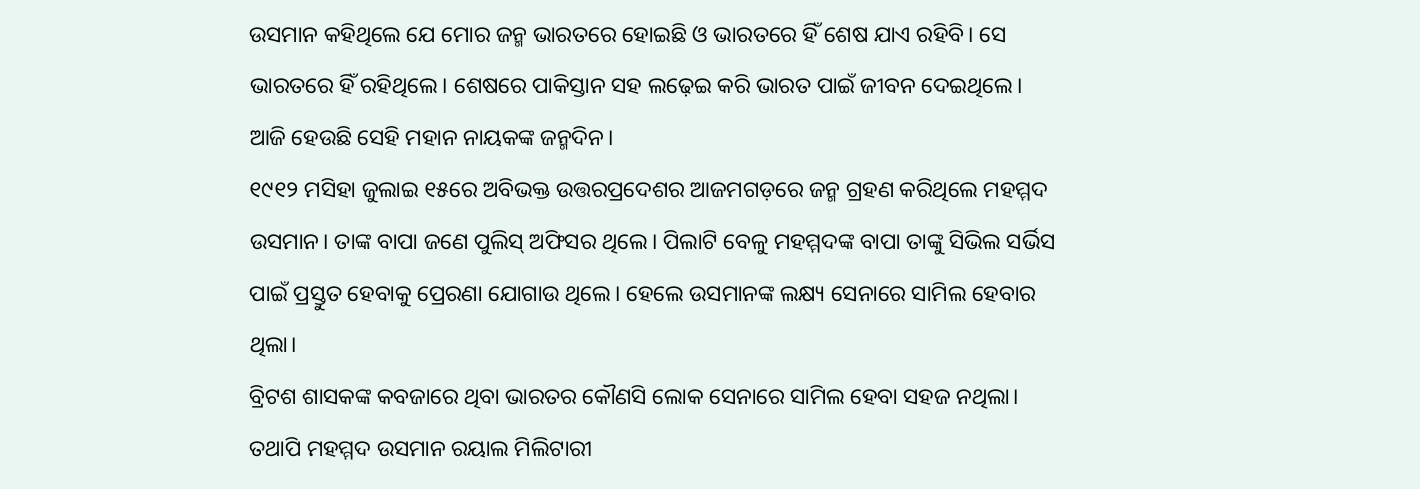ଉସମାନ କହିଥିଲେ ଯେ ମୋର ଜନ୍ମ ଭାରତରେ ହୋଇଛି ଓ ଭାରତରେ ହିଁ ଶେଷ ଯାଏ ରହିବି। ସେ ଭାରତରେ ହିଁ ରହିଥିଲେ। ଶେଷରେ ପାକିସ୍ତାନ ସହ ଲଢ଼େଇ କରି ଭାରତ ପାଇଁ ଜୀବନ ଦେଇଥିଲେ।
ଆଜି ହେଉଛି ସେହି ମହାନ ନାୟକଙ୍କ ଜନ୍ମଦିନ।
୧୯୧୨ ମସିହା ଜୁଲାଇ ୧୫ରେ ଅବିଭକ୍ତ ଉତ୍ତରପ୍ରଦେଶର ଆଜମଗଡ଼ରେ ଜନ୍ମ ଗ୍ରହଣ କରିଥିଲେ ମହମ୍ମଦ ଉସମାନ। ତାଙ୍କ ବାପା ଜଣେ ପୁଲିସ୍ ଅଫିସର ଥିଲେ। ପିଲାଟି ବେଳୁ ମହମ୍ମଦଙ୍କ ବାପା ତାଙ୍କୁ ସିଭିଲ ସର୍ଭିସ ପାଇଁ ପ୍ରସ୍ତୁତ ହେବାକୁ ପ୍ରେରଣା ଯୋଗାଉ ଥିଲେ। ହେଲେ ଉସମାନଙ୍କ ଲକ୍ଷ୍ୟ ସେନାରେ ସାମିଲ ହେବାର ଥିଲା।
ବ୍ରିଟଶ ଶାସକଙ୍କ କବଜାରେ ଥିବା ଭାରତର କୌଣସି ଲୋକ ସେନାରେ ସାମିଲ ହେବା ସହଜ ନଥିଲା। ତଥାପି ମହମ୍ମଦ ଉସମାନ ରୟାଲ ମିଲିଟାରୀ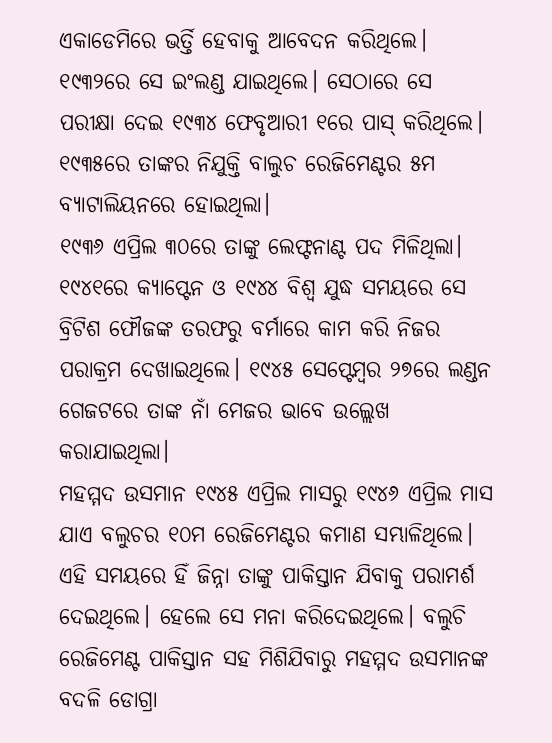ଏକାଡେମିରେ ଭର୍ତ୍ତି ହେବାକୁ ଆବେଦନ କରିଥିଲେ। ୧୯୩୨ରେ ସେ ଇଂଲଣ୍ଡ ଯାଇଥିଲେ। ସେଠାରେ ସେ ପରୀକ୍ଷା ଦେଇ ୧୯୩୪ ଫେବୃଆରୀ ୧ରେ ପାସ୍ କରିଥିଲେ। ୧୯୩୫ରେ ତାଙ୍କର ନିଯୁକ୍ତି ବାଲୁଚ ରେଜିମେଣ୍ଟର ୫ମ ବ୍ୟାଟାଲିୟନରେ ହୋଇଥିଲା।
୧୯୩୬ ଏପ୍ରିଲ ୩୦ରେ ତାଙ୍କୁ ଲେଫ୍ଟନାଣ୍ଟ ପଦ ମିଳିଥିଲା। ୧୯୪୧ରେ କ୍ୟାପ୍ଟେନ ଓ ୧୯୪୪ ବିଶ୍ୱ ଯୁଦ୍ଧ ସମୟରେ ସେ ବ୍ରିଟିଶ ଫୌଜଙ୍କ ତରଫରୁ ବର୍ମାରେ କାମ କରି ନିଜର ପରାକ୍ରମ ଦେଖାଇଥିଲେ। ୧୯୪୫ ସେପ୍ଟେମ୍ବର ୨୭ରେ ଲଣ୍ଡନ ଗେଜଟରେ ତାଙ୍କ ନାଁ ମେଜର ଭାବେ ଉଲ୍ଲେଖ କରାଯାଇଥିଲା।
ମହମ୍ମଦ ଉସମାନ ୧୯୪୫ ଏପ୍ରିଲ ମାସରୁ ୧୯୪୬ ଏପ୍ରିଲ ମାସ ଯାଏ ବଲୁଚର ୧୦ମ ରେଜିମେଣ୍ଟର କମାଣ ସମ୍ଭାଳିଥିଲେ। ଏହି ସମୟରେ ହିଁ ଜିନ୍ନା ତାଙ୍କୁ ପାକିସ୍ତାନ ଯିବାକୁ ପରାମର୍ଶ ଦେଇଥିଲେ। ହେଲେ ସେ ମନା କରିଦେଇଥିଲେ। ବଲୁଚି ରେଜିମେଣ୍ଟ ପାକିସ୍ତାନ ସହ ମିଶିଯିବାରୁ ମହମ୍ମଦ ଉସମାନଙ୍କ ବଦଳି ଡୋଗ୍ରା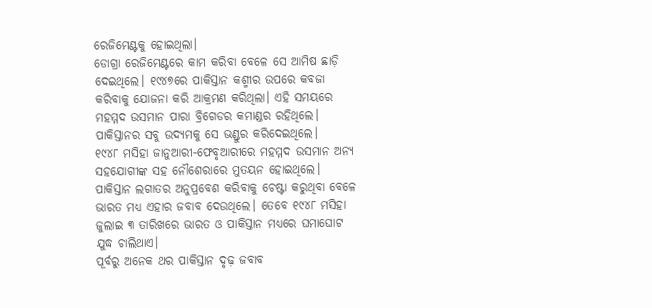ରେଜିମେଣ୍ଟକୁ ହୋଇଥିଲା।
ଡୋଗ୍ରା ରେଜିମେଣ୍ଟରେ କାମ କରିବା ବେଳେ ସେ ଆମିଷ ଛାଡ଼ି ଦେଇଥିଲେ। ୧୯୪୭ରେ ପାକିସ୍ତାନ କଶ୍ମୀର ଉପରେ କବଜା କରିବାକୁ ଯୋଜନା କରି ଆକ୍ରମଣ କରିଥିଲା। ଏହି ସମୟରେ ମହମ୍ମଦ ଉସମାନ ପାରା ବ୍ରିଗେଡର କମାଣ୍ଡର ରହିଥିଲେ। ପାକିସ୍ତାନର ସବୁ ଉଦ୍ୟମକୁ ସେ ଭଣ୍ଡୁର କରିଦେଇଥିଲେ।
୧୯୪୮ ମସିହା ଜାନୁଆରୀ-ଫେବୃଆରୀରେ ମହମ୍ମଦ ଉସମାନ ଅନ୍ୟ ସହଯୋଗୀଙ୍କ ସହ ନୌଶେରାରେ ମୁତୟନ ହୋଇଥିଲେ। ପାକିସ୍ତାନ ଲଗାତର ଅନୁପ୍ରବେଶ କରିବାକୁ ଚେଷ୍ଟା କରୁଥିବା ବେଳେ ଭାରତ ମଧ୍ୟ ଏହାର ଜବାବ ଦେଉଥିଲେ। ତେବେ ୧୯୪୮ ମସିହା ଜୁଲାଇ ୩ ତାରିଖରେ ଭାରତ ଓ ପାକିସ୍ତାନ ମଧ୍ୟରେ ଘମାଘୋଟ ଯୁଦ୍ଧ ଚାଲିଥାଏ।
ପୂର୍ବରୁ ଅନେକ ଥର ପାକିସ୍ତାନ ଦୃଢ଼ ଜବାବ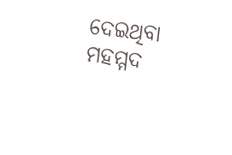ଦେଇଥିବା ମହମ୍ମଦ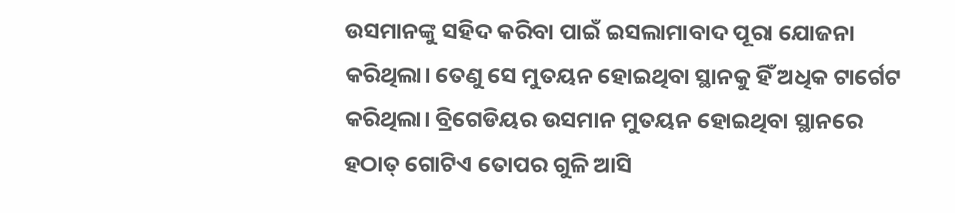ଉସମାନଙ୍କୁ ସହିଦ କରିବା ପାଇଁ ଇସଲାମାବାଦ ପୂରା ଯୋଜନା କରିଥିଲା। ତେଣୁ ସେ ମୁତୟନ ହୋଇଥିବା ସ୍ଥାନକୁ ହିଁ ଅଧିକ ଟାର୍ଗେଟ କରିଥିଲା। ବ୍ରିଗେଡିୟର ଉସମାନ ମୁତୟନ ହୋଇଥିବା ସ୍ଥାନରେ ହଠାତ୍ ଗୋଟିଏ ତୋପର ଗୁଳି ଆସି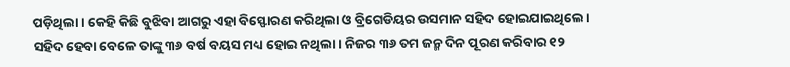ପଡ଼ିଥିଲା। କେହି କିଛି ବୁଝିବା ଆଗରୁ ଏହା ବିସ୍ଫୋରଣ କରିଥିଲା ଓ ବ୍ରିଗେଡିୟର ଉସମାନ ସହିଦ ହୋଇଯାଇଥିଲେ।
ସହିଦ ହେବା ବେଳେ ତାଙ୍କୁ ୩୬ ବର୍ଷ ବୟସ ମଧ୍ୟ ହୋଇ ନଥିଲା। ନିଜର ୩୬ ତମ ଜନ୍ମ ଦିନ ପୂରଣ କରିବାର ୧୨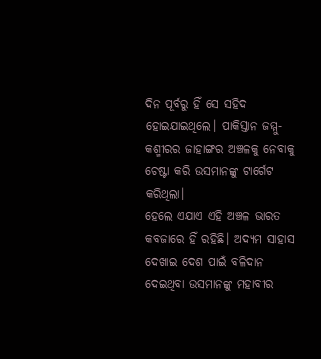ଦିନ ପୂର୍ବରୁ ହିଁ ସେ ସହିଦ ହୋଇଯାଇଥିଲେ। ପାକିସ୍ତାନ ଜମ୍ମୁ-କଶ୍ମୀରର ଜାହାଙ୍ଗର ଅଞ୍ଚଳକୁ ନେବାକୁ ଚେଷ୍ଟା କରି ଉସମାନଙ୍କୁ ଟାର୍ଗେଟ କରିଥିଲା।
ହେଲେ ଏଯାଏ ଏହି ଅଞ୍ଚଳ ଭାରତ କବଜାରେ ହିଁ ରହିଛି। ଅଦ୍ୟମ ସାହାସ ଦେଖାଇ ଦେଶ ପାଇଁ ବଳିଦାନ ଦେଇଥିବା ଉସମାନଙ୍କୁ ମହାବୀର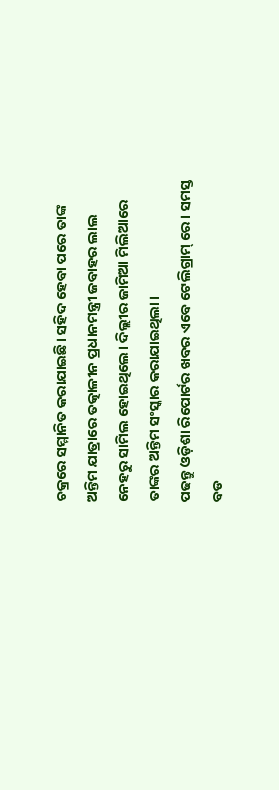ଚକ୍ରରେ ସମ୍ମାନିତ କରାଯାଇଛି। ସହିଦ ହେବା ପରେ ତାଙ୍କ ଅନ୍ତିମ ଯାତ୍ରାରେ ତତ୍କାଳୀନ ପ୍ରଧାନମନ୍ତ୍ରୀ ଜବାହର ଲାଲ ନେହରୁ ସାମିଲ ହୋଇଥିଲେ। ଦିଲ୍ଲୀର ଜାମିଆ ମିଲିଆରେ ତାଙ୍କର ଅନ୍ତିମ ସଂସ୍କାର କରାଯାଇଥିଲା।
ପଢନ୍ତୁ ଓଡ଼ିଶା ରିପୋର୍ଟର ଖବର ଏବେ ଟେଲିଗ୍ରାମ୍ ରେ। ସମସ୍ତ ବଡ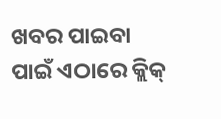ଖବର ପାଇବା ପାଇଁ ଏଠାରେ କ୍ଲିକ୍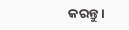କରନ୍ତୁ।